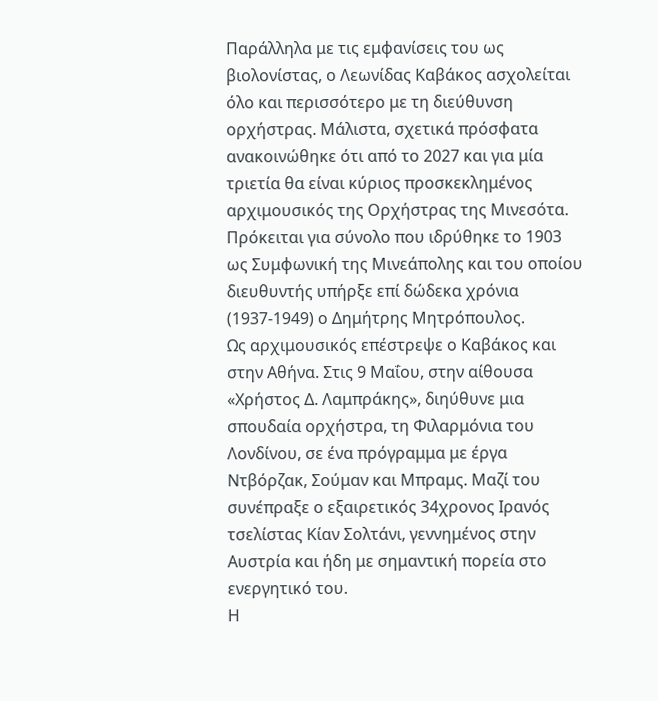Παράλληλα με τις εμφανίσεις του ως βιολονίστας, ο Λεωνίδας Καβάκος ασχολείται όλο και περισσότερο με τη διεύθυνση ορχήστρας. Μάλιστα, σχετικά πρόσφατα ανακοινώθηκε ότι από το 2027 και για μία τριετία θα είναι κύριος προσκεκλημένος αρχιμουσικός της Ορχήστρας της Μινεσότα. Πρόκειται για σύνολο που ιδρύθηκε το 1903 ως Συμφωνική της Μινεάπολης και του οποίου διευθυντής υπήρξε επί δώδεκα χρόνια (1937-1949) ο Δημήτρης Μητρόπουλος.
Ως αρχιμουσικός επέστρεψε ο Καβάκος και στην Αθήνα. Στις 9 Μαΐου, στην αίθουσα «Χρήστος Δ. Λαμπράκης», διηύθυνε μια σπουδαία ορχήστρα, τη Φιλαρμόνια του Λονδίνου, σε ένα πρόγραμμα με έργα Ντβόρζακ, Σούμαν και Μπραμς. Μαζί του συνέπραξε ο εξαιρετικός 34χρονος Ιρανός τσελίστας Κίαν Σολτάνι, γεννημένος στην Αυστρία και ήδη με σημαντική πορεία στο ενεργητικό του.
Η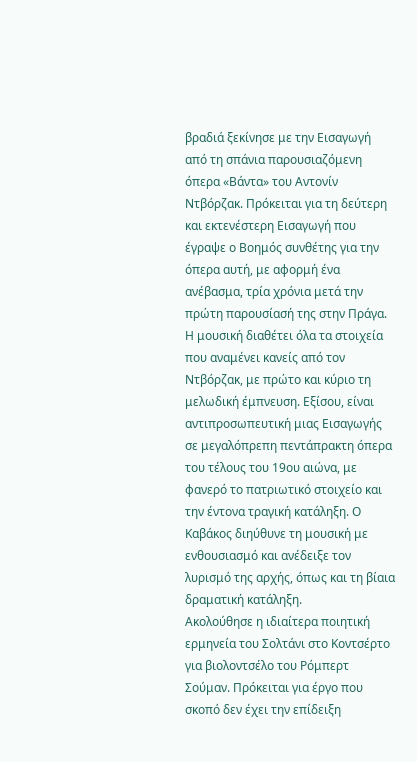βραδιά ξεκίνησε με την Εισαγωγή από τη σπάνια παρουσιαζόμενη όπερα «Βάντα» του Αντονίν Ντβόρζακ. Πρόκειται για τη δεύτερη και εκτενέστερη Εισαγωγή που έγραψε ο Βοημός συνθέτης για την όπερα αυτή, με αφορμή ένα ανέβασμα, τρία χρόνια μετά την πρώτη παρουσίασή της στην Πράγα. Η μουσική διαθέτει όλα τα στοιχεία που αναμένει κανείς από τον Ντβόρζακ, με πρώτο και κύριο τη μελωδική έμπνευση. Εξίσου, είναι αντιπροσωπευτική μιας Εισαγωγής σε μεγαλόπρεπη πεντάπρακτη όπερα του τέλους του 19ου αιώνα, με φανερό το πατριωτικό στοιχείο και την έντονα τραγική κατάληξη. Ο Καβάκος διηύθυνε τη μουσική με ενθουσιασμό και ανέδειξε τον λυρισμό της αρχής, όπως και τη βίαια δραματική κατάληξη.
Ακολούθησε η ιδιαίτερα ποιητική ερμηνεία του Σολτάνι στο Κοντσέρτο για βιολοντσέλο του Ρόμπερτ Σούμαν. Πρόκειται για έργο που σκοπό δεν έχει την επίδειξη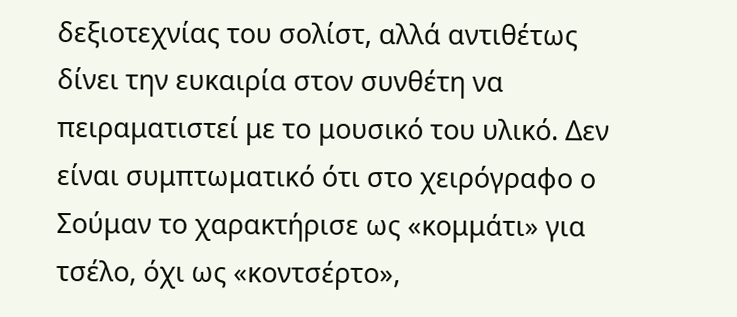δεξιοτεχνίας του σολίστ, αλλά αντιθέτως δίνει την ευκαιρία στον συνθέτη να πειραματιστεί με το μουσικό του υλικό. Δεν είναι συμπτωματικό ότι στο χειρόγραφο ο Σούμαν το χαρακτήρισε ως «κομμάτι» για τσέλο, όχι ως «κοντσέρτο»,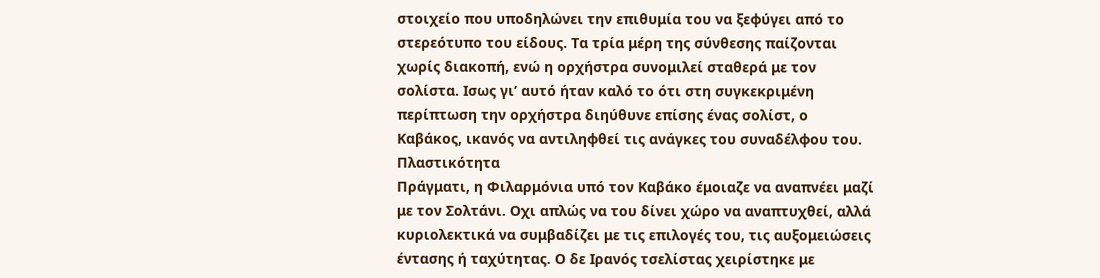στοιχείο που υποδηλώνει την επιθυμία του να ξεφύγει από το στερεότυπο του είδους. Τα τρία μέρη της σύνθεσης παίζονται χωρίς διακοπή, ενώ η ορχήστρα συνομιλεί σταθερά με τον σολίστα. Ισως γι’ αυτό ήταν καλό το ότι στη συγκεκριμένη περίπτωση την ορχήστρα διηύθυνε επίσης ένας σολίστ, ο Καβάκος, ικανός να αντιληφθεί τις ανάγκες του συναδέλφου του.
Πλαστικότητα
Πράγματι, η Φιλαρμόνια υπό τον Καβάκο έμοιαζε να αναπνέει μαζί με τον Σολτάνι. Οχι απλώς να του δίνει χώρο να αναπτυχθεί, αλλά κυριολεκτικά να συμβαδίζει με τις επιλογές του, τις αυξομειώσεις έντασης ή ταχύτητας. Ο δε Ιρανός τσελίστας χειρίστηκε με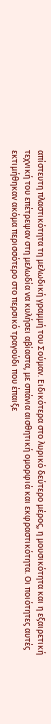απίστευτη πλαστικότητα τη μελωδική γραμμή του Σούμαν. Ειδικότερα στο λυρικό δεύτερο μέρος, η μουσικότητα και η εξαιρετική τεχνική του επέτρεψαν στη μελωδία να κυλήσει αβίαστα, με σπάνια αισθητική ομορφιά και εκφραστικότητα. Οι ποιότητες αυτές εκτιμήθηκαν ακόμα περισσότερο στο περσικό τραγούδι που έπαιξε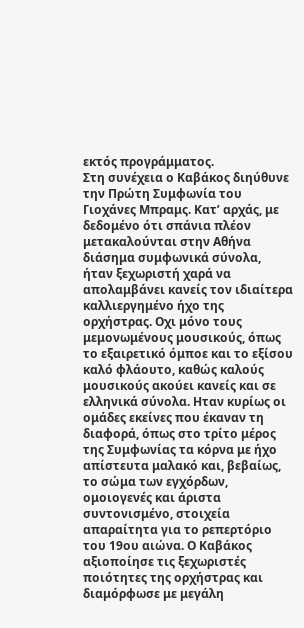εκτός προγράμματος.
Στη συνέχεια ο Καβάκος διηύθυνε την Πρώτη Συμφωνία του Γιοχάνες Μπραμς. Κατ’ αρχάς, με δεδομένο ότι σπάνια πλέον μετακαλούνται στην Αθήνα διάσημα συμφωνικά σύνολα, ήταν ξεχωριστή χαρά να απολαμβάνει κανείς τον ιδιαίτερα καλλιεργημένο ήχο της ορχήστρας. Οχι μόνο τους μεμονωμένους μουσικούς, όπως το εξαιρετικό όμποε και το εξίσου καλό φλάουτο, καθώς καλούς μουσικούς ακούει κανείς και σε ελληνικά σύνολα. Ηταν κυρίως οι ομάδες εκείνες που έκαναν τη διαφορά, όπως στο τρίτο μέρος της Συμφωνίας τα κόρνα με ήχο απίστευτα μαλακό και, βεβαίως, το σώμα των εγχόρδων, ομοιογενές και άριστα συντονισμένο, στοιχεία απαραίτητα για το ρεπερτόριο του 19ου αιώνα. Ο Καβάκος αξιοποίησε τις ξεχωριστές ποιότητες της ορχήστρας και διαμόρφωσε με μεγάλη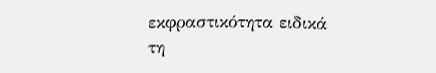εκφραστικότητα ειδικά τη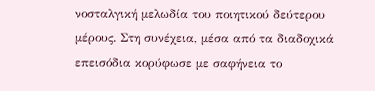νοσταλγική μελωδία του ποιητικού δεύτερου μέρους. Στη συνέχεια, μέσα από τα διαδοχικά επεισόδια κορύφωσε με σαφήνεια το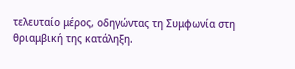τελευταίο μέρος, οδηγώντας τη Συμφωνία στη θριαμβική της κατάληξη.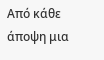Από κάθε άποψη μια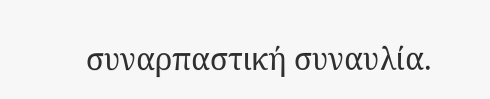συναρπαστική συναυλία.